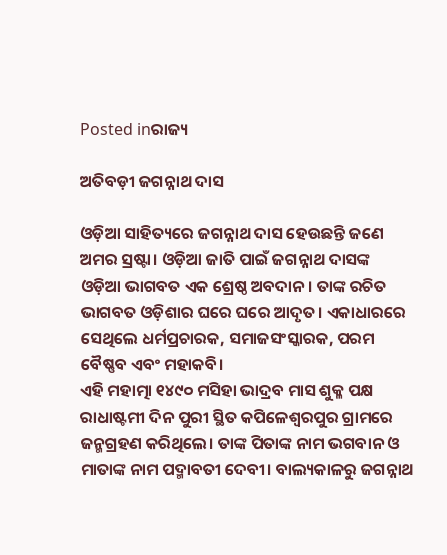Posted inରାଜ୍ୟ

ଅତିବଡ଼ୀ ଜଗନ୍ନାଥ ଦାସ

ଓଡ଼ିଆ ସାହିତ୍ୟରେ ଜଗନ୍ନାଥ ଦାସ ହେଉଛନ୍ତି ଜଣେ ଅମର ସ୍ରଷ୍ଟା। ଓଡ଼ିଆ ଜାତି ପାଇଁ ଜଗନ୍ନାଥ ଦାସଙ୍କ ଓଡ଼ିଆ ଭାଗବତ ଏକ ଶ୍ରେଷ୍ଠ ଅବଦାନ। ତାଙ୍କ ରଚିତ ଭାଗବତ ଓଡ଼ିଶାର ଘରେ ଘରେ ଆଦୃତ। ଏକାଧାରରେ ସେଥିଲେ ଧର୍ମପ୍ରଚାରକ, ସମାଜସଂସ୍କାରକ, ପରମ ବୈଷ୍ଣବ ଏବଂ ମହାକବି।
ଏହି ମହାତ୍ମା ୧୪୯୦ ମସିହା ଭାଦ୍ରବ ମାସ ଶୁକ୍ଳ ପକ୍ଷ ରାଧାଷ୍ଟମୀ ଦିନ ପୁରୀ ସ୍ଥିତ କପିଳେଶ୍ୱରପୁର ଗ୍ରାମରେ ଜନ୍ମଗ୍ରହଣ କରିଥିଲେ। ତାଙ୍କ ପିତାଙ୍କ ନାମ ଭଗବାନ ଓ ମାତାଙ୍କ ନାମ ପଦ୍ମାବତୀ ଦେବୀ। ବାଲ୍ୟକାଳରୁ ଜଗନ୍ନାଥ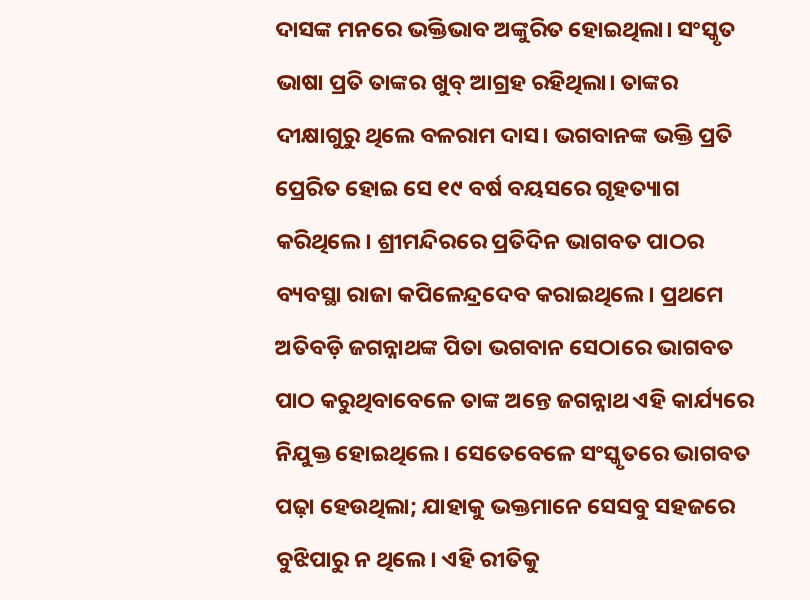ଦାସଙ୍କ ମନରେ ଭକ୍ତିଭାବ ଅଙ୍କୁରିତ ହୋଇଥିଲା। ସଂସ୍କୃତ ଭାଷା ପ୍ରତି ତାଙ୍କର ଖୁବ୍‌ ଆଗ୍ରହ ରହିଥିଲା। ତାଙ୍କର ଦୀକ୍ଷାଗୁରୁ ଥିଲେ ବଳରାମ ଦାସ। ଭଗବାନଙ୍କ ଭକ୍ତି ପ୍ରତି ପ୍ରେରିତ ହୋଇ ସେ ୧୯ ବର୍ଷ ବୟସରେ ଗୃହତ୍ୟାଗ କରିଥିଲେ। ଶ୍ରୀମନ୍ଦିରରେ ପ୍ରତିଦିନ ଭାଗବତ ପାଠର ବ୍ୟବସ୍ଥା ରାଜା କପିଳେନ୍ଦ୍ରଦେବ କରାଇଥିଲେ। ପ୍ରଥମେ ଅତିବଡ଼ି ଜଗନ୍ନାଥଙ୍କ ପିତା ଭଗବାନ ସେଠାରେ ଭାଗବତ ପାଠ କରୁଥିବାବେଳେ ତାଙ୍କ ଅନ୍ତେ ଜଗନ୍ନାଥ ଏହି କାର୍ଯ୍ୟରେ ନିଯୁକ୍ତ ହୋଇଥିଲେ। ସେତେବେଳେ ସଂସ୍କୃତରେ ଭାଗବତ ପଢ଼ା ହେଉଥିଲା; ଯାହାକୁ ଭକ୍ତମାନେ ସେସବୁ ସହଜରେ ବୁଝିପାରୁ ନ ଥିଲେ। ଏହି ରୀତିକୁ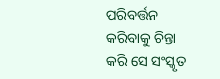ପରିବର୍ତ୍ତନ କରିବାକୁ ଚିନ୍ତା କରି ସେ ସଂସ୍କୃତ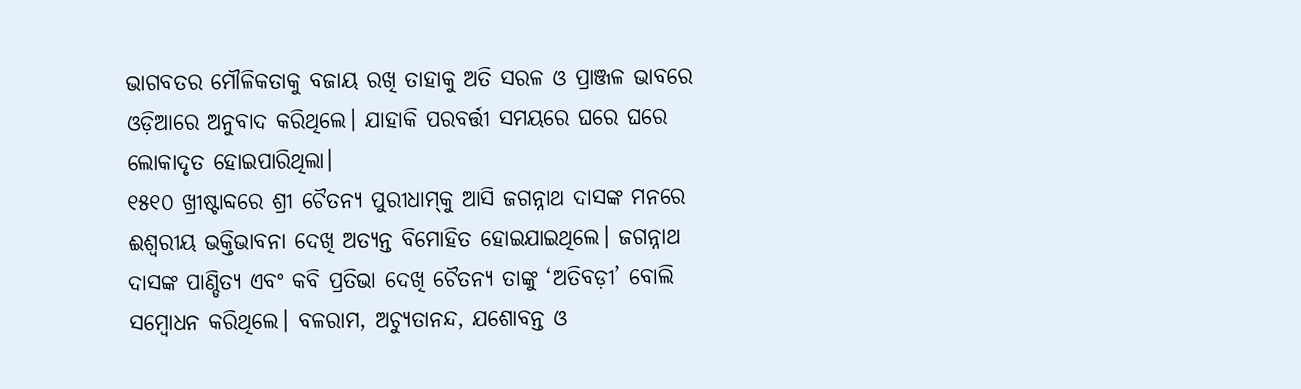ଭାଗବତର ମୌଳିକତାକୁ ବଜାୟ ରଖି ତାହାକୁ ଅତି ସରଳ ଓ ପ୍ରାଞ୍ଜଳ ଭାବରେ ଓଡ଼ିଆରେ ଅନୁବାଦ କରିଥିଲେ। ଯାହାକି ପରବର୍ତ୍ତୀ ସମୟରେ ଘରେ ଘରେ ଲୋକାଦୃତ ହୋଇପାରିଥିଲା।
୧୫୧୦ ଖ୍ରୀଷ୍ଟାବ୍ଦରେ ଶ୍ରୀ ଚୈତନ୍ୟ ପୁରୀଧାମ୍‌କୁ ଆସି ଜଗନ୍ନାଥ ଦାସଙ୍କ ମନରେ ଈଶ୍ୱରୀୟ ଭକ୍ତିଭାବନା ଦେଖି ଅତ୍ୟନ୍ତ ବିମୋହିତ ହୋଇଯାଇଥିଲେ। ଜଗନ୍ନାଥ ଦାସଙ୍କ ପାଣ୍ଡିତ୍ୟ ଏବଂ କବି ପ୍ରତିଭା ଦେଖି ଚୈତନ୍ୟ ତାଙ୍କୁ ‘ଅତିବଡ଼ୀ’ ବୋଲି ସମ୍ବୋଧନ କରିଥିଲେ। ବଳରାମ, ଅଚ୍ୟୁତାନନ୍ଦ, ଯଶୋବନ୍ତ ଓ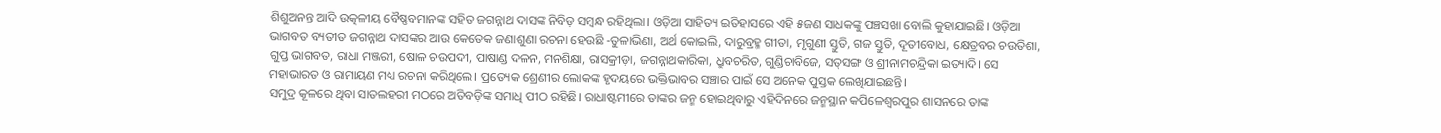ଶିଶୁଅନନ୍ତ ଆଦି ଉତ୍କଳୀୟ ବୈଷ୍ଣବମାନଙ୍କ ସହିତ ଜଗନ୍ନାଥ ଦାସଙ୍କ ନିବିଡ଼ ସମ୍ବନ୍ଧ ରହିଥିଲା। ଓଡ଼ିଆ ସାହିତ୍ୟ ଇତିହାସରେ ଏହି ୫ଜଣ ସାଧକଙ୍କୁ ପଞ୍ଚସଖା ବୋଲି କୁହାଯାଇଛି। ଓଡ଼ିଆ ଭାଗବତ ବ୍ୟତୀତ ଜଗନ୍ନାଥ ଦାସଙ୍କର ଆଉ କେତେକ ଜଣାଶୁଣା ରଚନା ହେଉଛି -ତୁଳାଭିଣା, ଅର୍ଥ କୋଇଲି, ଦାରୁବ୍ରହ୍ମ ଗୀତା, ମୃଗୁଣୀ ସ୍ତୁତି, ଗଜ ସ୍ତୁତି, ଦୂତୀବୋଧ, କ୍ଷେତ୍ରବର ଚଉତିଶା, ଗୁପ୍ତ ଭାଗବତ, ରାଧା ମଞ୍ଜରୀ, ଷୋଳ ଚଉପଦୀ, ପାଷାଣ୍ଡ ଦଳନ, ମନଶିକ୍ଷା, ରାସକ୍ରୀଡ଼ା, ଜଗନ୍ନାଥକାରିକା, ଧ୍ରୁବଚରିତ, ଗୁଣ୍ଡିଚାବିଜେ, ସତ୍‌ସଙ୍ଗ ଓ ଶ୍ରୀନାମଚନ୍ଦ୍ରିକା ଇତ୍ୟାଦି। ସେ ମହାଭାରତ ଓ ରାମାୟଣ ମଧ୍ୟ ରଚନା କରିଥିଲେ। ପ୍ରତ୍ୟେକ ଶ୍ରେଣୀର ଲୋକଙ୍କ ହୃଦୟରେ ଭକ୍ତିଭାବର ସଞ୍ଚାର ପାଇଁ ସେ ଅନେକ ପୁସ୍ତକ ଲେଖିଯାଇଛନ୍ତି।
ସମୁଦ୍ର କୂଳରେ ଥିବା ସାତଲହରୀ ମଠରେ ଅତିବଡ଼ିଙ୍କ ସମାଧି ପୀଠ ରହିଛି। ରାଧାଷ୍ଟମୀରେ ତାଙ୍କର ଜନ୍ମ ହୋଇଥିବାରୁ ଏହିଦିନରେ ଜନ୍ମସ୍ଥାନ କପିଳେଶ୍ୱରପୁର ଶାସନରେ ତାଙ୍କ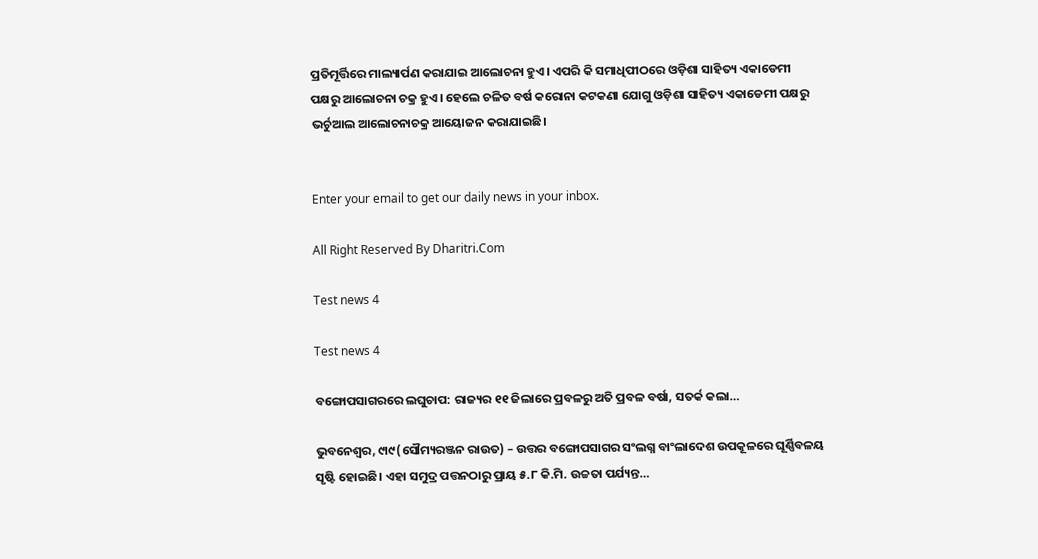ପ୍ରତିମୂର୍ତ୍ତିରେ ମାଲ୍ୟାର୍ପଣ କରାଯାଇ ଆଲୋଚନା ହୁଏ। ଏପରି କି ସମାଧିପୀଠରେ ଓଡ଼ିଶା ସାହିତ୍ୟ ଏକାଡେମୀ ପକ୍ଷରୁ ଆଲୋଚନା ଚକ୍ର ହୁଏ। ହେଲେ ଚଳିତ ବର୍ଷ କରୋନା କଟକଣା ଯୋଗୁ ଓଡ଼ିଶା ସାହିତ୍ୟ ଏକାଡେମୀ ପକ୍ଷରୁ ଭର୍ଚୁଆଲ ଆଲୋଚନାଚକ୍ର ଆୟୋଜନ କରାଯାଇଛି।


Enter your email to get our daily news in your inbox.

All Right Reserved By Dharitri.Com

Test news 4

Test news 4

ବଙ୍ଗୋପସାଗରରେ ଲଘୁଚାପ: ରାଜ୍ୟର ୧୧ ଜିଲାରେ ପ୍ରବଳରୁ ଅତି ପ୍ରବଳ ବର୍ଷା, ସତର୍କ କଲା…

ଭୁବନେଶ୍ୱର, ୯ା୯(ସୌମ୍ୟରଞ୍ଜନ ରାଉତ) – ଉତ୍ତର ବଙ୍ଗୋପସାଗର ସଂଲଗ୍ନ ବାଂଲାଦେଶ ଉପକୂଳରେ ଘୂର୍ଣ୍ଣିବଳୟ ସୃଷ୍ଟି ହୋଇଛି। ଏହା ସମୁଦ୍ର ପତ୍ତନଠାରୁ ପ୍ରାୟ ୫.୮ କି.ମି. ଉଚ୍ଚତା ପର୍ଯ୍ୟନ୍ତ…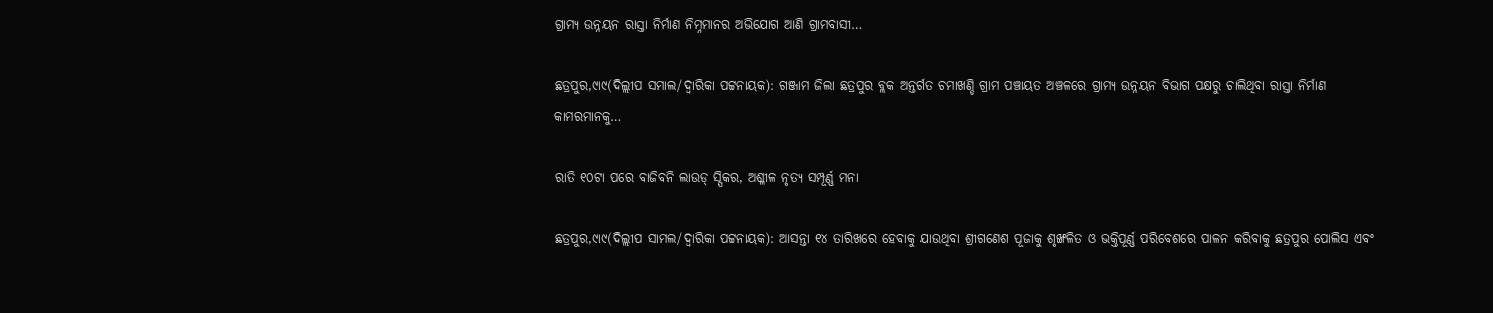ଗ୍ରାମ୍ୟ ଉନ୍ନୟନ ରାସ୍ତା ନିର୍ମାଣ ନିମ୍ନମାନର ଅଭିଯୋଗ ଆଣି ଗ୍ରାମବାସୀ…

ଛତ୍ରପୁର,୯ା୯(ଦିଲ୍ଲୀପ ସମାଲ/ଦ୍ୱାରିକା ପଟ୍ଟନାୟକ): ଗଞ୍ଜାମ ଜିଲା ଛତ୍ରପୁର ବ୍ଲକ ଅନ୍ତର୍ଗତ ଚମାଖଣ୍ଡି ଗ୍ରାମ ପଞ୍ଚାୟତ ଅଞ୍ଚଳରେ ଗ୍ରାମ୍ୟ ଉନ୍ନୟନ ବିଭାଗ ପକ୍ଷରୁ ଚାଲିଥିବା ରାସ୍ତା ନିର୍ମାଣ କାମରମାନକୁ…

ରାତି ୧୦ଟା ପରେ ବାଜିବନି ଲାଉଡ୍‌ ସ୍ପିକର, ଅଶ୍ଳୀଳ ନୃତ୍ୟ ସମ୍ପୂର୍ଣ୍ଣ ମନା

ଛତ୍ରପୁର,୯ା୯(ଦିଲ୍ଲୀପ ସାମଲ/ଦ୍ୱାରିକା ପଟ୍ଟନାୟକ): ଆସନ୍ତା ୧୪ ତାରିଖରେ ହେବାକୁ ଯାଉଥିବା ଶ୍ରୀଗଣେଶ ପୂଜାକୁ ଶୃଙ୍ଖଳିତ ଓ ଭକ୍ତିପୂର୍ଣ୍ଣ ପରିବେଶରେ ପାଳନ କରିବାକୁ ଛତ୍ରପୁର ପୋଲିସ ଏବଂ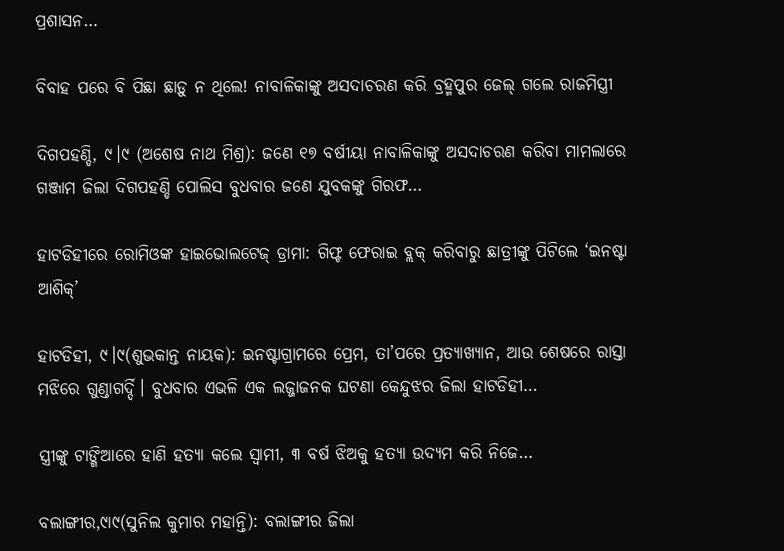ପ୍ରଶାସନ…

ବିବାହ ପରେ ବି ପିଛା ଛାଡ଼ୁ ନ ଥିଲେ! ନାବାଳିକାଙ୍କୁ ଅସଦାଚରଣ କରି ବ୍ରହ୍ମପୁର ଜେଲ୍‌ ଗଲେ ରାଜମିସ୍ତ୍ରୀ

ଦିଗପହଣ୍ଡି, ୯।୯ (ଅଶେଷ ନାଥ ମିଶ୍ର): ଜଣେ ୧୭ ବର୍ଷୀୟା ନାବାଳିକାଙ୍କୁ ଅସଦାଚରଣ କରିବା ମାମଲାରେ ଗଞ୍ଜାମ ଜିଲା ଦିଗପହଣ୍ଡି ପୋଲିସ ବୁଧବାର ଜଣେ ଯୁବକଙ୍କୁ ଗିରଫ…

ହାଟଡିହୀରେ ରୋମିଓଙ୍କ ହାଇଭୋଲଟେଜ୍ ଡ୍ରାମା: ଗିଫ୍ଟ ଫେରାଇ ବ୍ଲକ୍ କରିବାରୁ ଛାତ୍ରୀଙ୍କୁ ପିଟିଲେ ‘ଇନଷ୍ଟା ଆଶିକ୍’

ହାଟଡିହୀ, ୯।୯(ଶୁଭକାନ୍ତ ନାୟକ): ଇନଷ୍ଟାଗ୍ରାମରେ ପ୍ରେମ, ତା’ପରେ ପ୍ରତ୍ୟାଖ୍ୟାନ, ଆଉ ଶେଷରେ ରାସ୍ତା ମଝିରେ ଗୁଣ୍ଡାଗର୍ଦ୍ଦି। ବୁଧବାର ଏଭଳି ଏକ ଲଜ୍ଜାଜନକ ଘଟଣା କେନ୍ଦୁଝର ଜିଲା ହାଟଡିହୀ…

ସ୍ତ୍ରୀଙ୍କୁ ଟାଙ୍ଗିଆରେ ହାଣି ହତ୍ୟା କଲେ ସ୍ବାମୀ, ୩ ବର୍ଷ ଝିଅକୁ ହତ୍ୟା ଉଦ୍ୟମ କରି ନିଜେ…

ବଲାଙ୍ଗୀର,୯ା୯(ସୁନିଲ କୁମାର ମହାନ୍ତି): ବଲାଙ୍ଗୀର ଜିଲା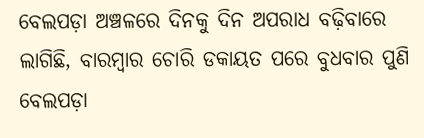ବେଲପଡ଼ା ଅଞ୍ଚଳରେ ଦିନକୁ ଦିନ ଅପରାଧ ବଢ଼ିବାରେ ଲାଗିଛି, ବାରମ୍ବାର ଚୋରି ଡକାୟତ ପରେ ବୁଧବାର ପୁଣି ବେଲପଡ଼ା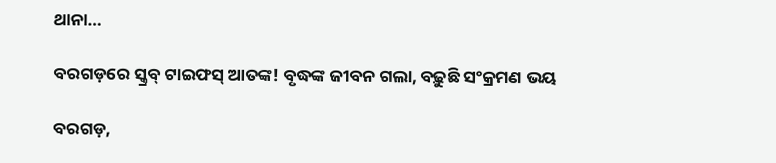ଥାନା…

ବରଗଡ଼ରେ ସ୍କ୍ରବ୍ ଟାଇଫସ୍‌ ଆତଙ୍କ! ବୃଦ୍ଧଙ୍କ ଜୀବନ ଗଲା, ବଢ଼ୁଛି ସଂକ୍ରମଣ ଭୟ

ବରଗଡ଼,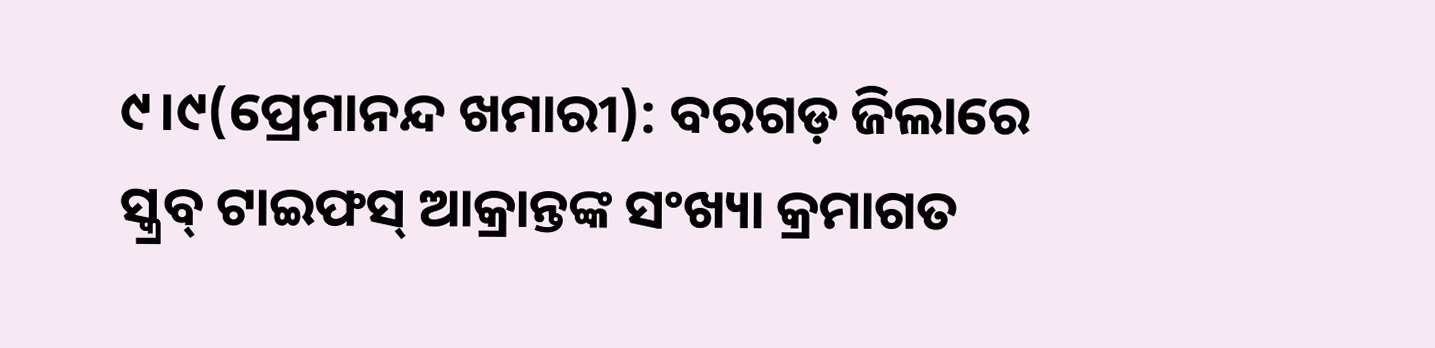୯।୯(ପ୍ରେମାନନ୍ଦ ଖମାରୀ): ବରଗଡ଼ ଜିଲାରେ ସ୍କ୍ରବ୍ ଟାଇଫସ୍ ଆକ୍ରାନ୍ତଙ୍କ ସଂଖ୍ୟା କ୍ରମାଗତ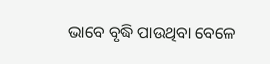ଭାବେ ବୃଦ୍ଧି ପାଉଥିବା ବେଳେ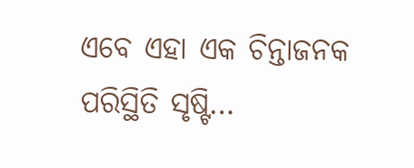ଏବେ ଏହା ଏକ ଚିନ୍ତାଜନକ ପରିସ୍ଥିତି ସୃଷ୍ଟି…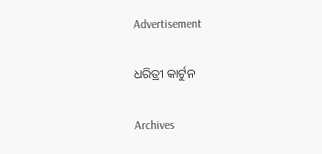Advertisement

ଧରିତ୍ରୀ କାର୍ଟୁନ

Archives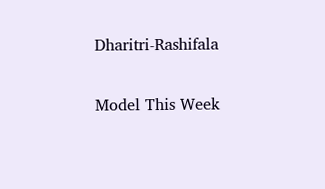Dharitri-Rashifala

Model This Week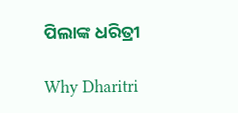ପିଲାଙ୍କ ଧରିତ୍ରୀ

Why Dharitri